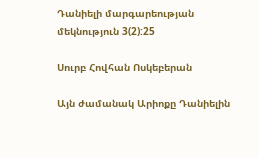Դանիելի մարգարեության մեկնություն 3(2):25

Սուրբ Հովհան Ոսկեբերան

Այն ժամանակ Արիոքը Դանիելին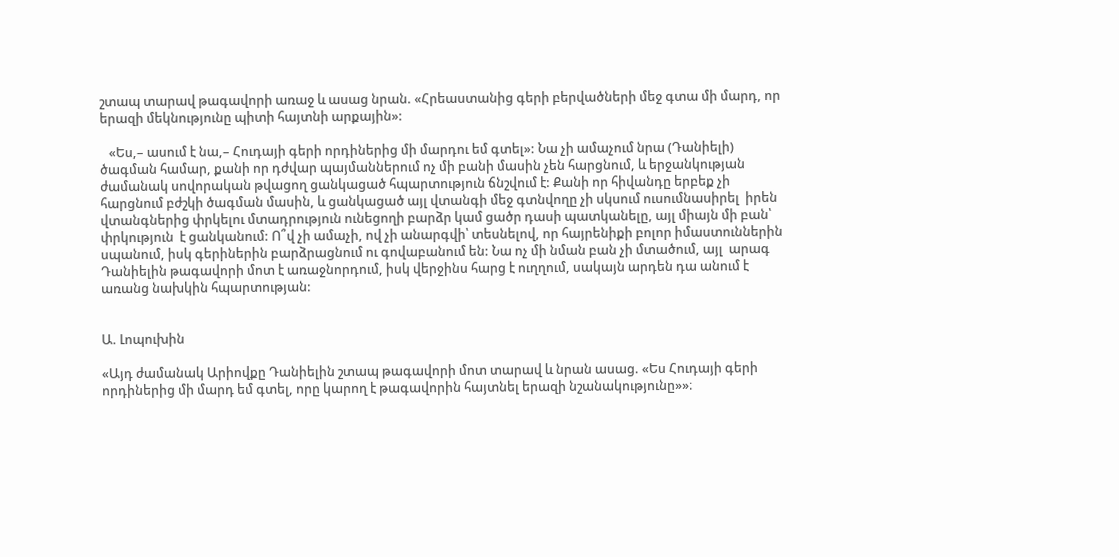շտապ տարավ թագավորի առաջ և ասաց նրան. «Հրեաստանից գերի բերվածների մեջ գտա մի մարդ, որ երազի մեկնությունը պիտի հայտնի արքային»:

   «Ես,– ասում է նա,– Հուդայի գերի որդիներից մի մարդու եմ գտել»: Նա չի ամաչում նրա (Դանիելի) ծագման համար, քանի որ դժվար պայմաններում ոչ մի բանի մասին չեն հարցնում, և երջանկության ժամանակ սովորական թվացող ցանկացած հպարտություն ճնշվում է: Քանի որ հիվանդը երբեք չի հարցնում բժշկի ծագման մասին, և ցանկացած այլ վտանգի մեջ գտնվողը չի սկսում ուսումնասիրել  իրեն վտանգներից փրկելու մտադրություն ունեցողի բարձր կամ ցածր դասի պատկանելը, այլ միայն մի բան՝ փրկություն  է ցանկանում: Ո՞վ չի ամաչի, ով չի անարգվի՝ տեսնելով, որ հայրենիքի բոլոր իմաստուններին սպանում, իսկ գերիներին բարձրացնում ու գովաբանում են: Նա ոչ մի նման բան չի մտածում, այլ  արագ Դանիելին թագավորի մոտ է առաջնորդում, իսկ վերջինս հարց է ուղղում, սակայն արդեն դա անում է առանց նախկին հպարտության:


Ա. Լոպուխին

«Այդ ժամանակ Արիովքը Դանիելին շտապ թագավորի մոտ տարավ և նրան ասաց. «Ես Հուդայի գերի որդիներից մի մարդ եմ գտել, որը կարող է թագավորին հայտնել երազի նշանակությունը»»։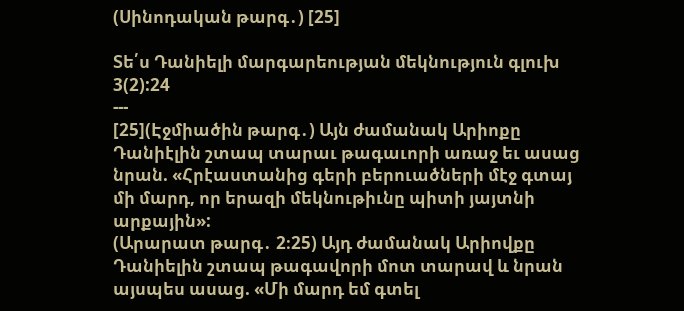(Սինոդական թարգ․) [25]

Տե՛ս Դանիելի մարգարեության մեկնություն գլուխ 3(2):24
---
[25](Էջմիածին թարգ․) Այն ժամանակ Արիոքը Դանիէլին շտապ տարաւ թագաւորի առաջ եւ ասաց նրան. «Հրէաստանից գերի բերուածների մէջ գտայ մի մարդ, որ երազի մեկնութիւնը պիտի յայտնի արքային»:
(Արարատ թարգ․ 2։25) Այդ ժամանակ Արիովքը Դանիելին շտապ թագավորի մոտ տարավ և նրան այսպես ասաց. «Մի մարդ եմ գտել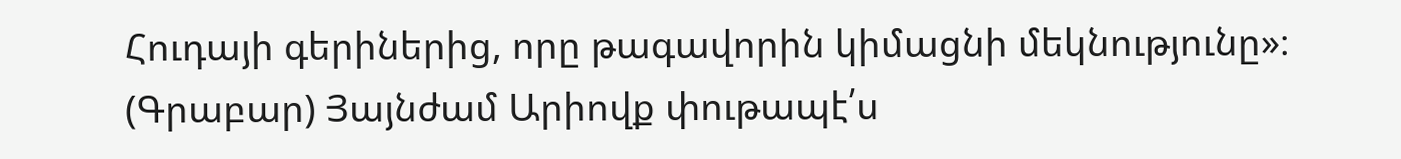Հուդայի գերիներից, որը թագավորին կիմացնի մեկնությունը»։
(Գրաբար) Յայնժամ Արիովք փութապէ՛ս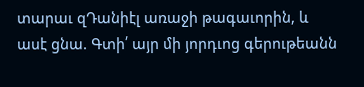տարաւ զԴանիէլ առաջի թագաւորին, և ասէ ցնա. Գտի՛ այր մի յորդւոց գերութեանն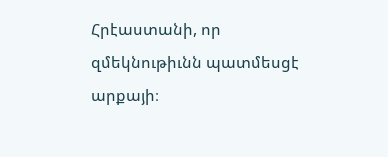Հրէաստանի, որ զմեկնութիւնն պատմեսցէ արքայի։